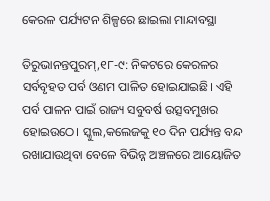କେରଳ ପର୍ଯ୍ୟଟନ ଶିଳ୍ପରେ ଛାଇଲା ମାନ୍ଦାବସ୍ଥା

ତିରୁଭାନନ୍ତପୁରମ୍‌,୧୮-୯: ନିକଟରେ କେରଳର ସର୍ବବୃହତ ପର୍ବ ଓଣମ ପାଳିତ ହୋଇଯାଇଛି। ଏହି ପର୍ବ ପାଳନ ପାଇଁ ରାଜ୍ୟ ସବୁବର୍ଷ ଉତ୍ସବମୁଖର ହୋଇଉଠେ। ସ୍କୁଲ,କଲେଜକୁ ୧୦ ଦିନ ପର୍ଯ୍ୟନ୍ତ ବନ୍ଦ ରଖାଯାଉଥିବା ବେଳେ ବିଭିନ୍ନ ଅଞ୍ଚଳରେ ଆୟୋଜିତ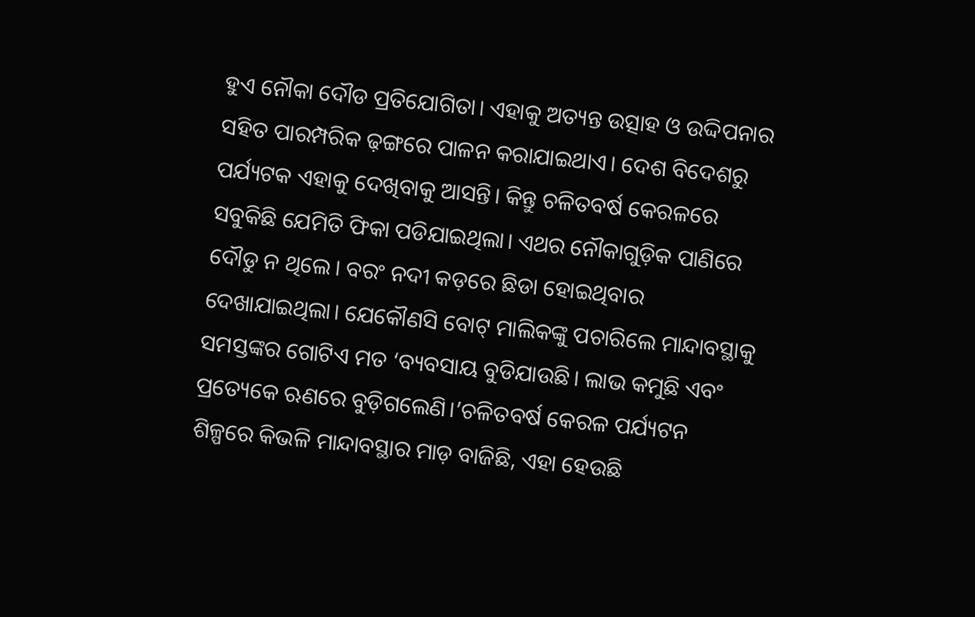ହୁଏ ନୌକା ଦୌଡ ପ୍ରତିଯୋଗିତା। ଏହାକୁ ଅତ୍ୟନ୍ତ ଉତ୍ସାହ ଓ ଉଦ୍ଦିପନାର ସହିତ ପାରମ୍ପରିକ ଢ଼ଙ୍ଗରେ ପାଳନ କରାଯାଇଥାଏ। ଦେଶ ବିଦେଶରୁ ପର୍ଯ୍ୟଟକ ଏହାକୁ ଦେଖିବାକୁ ଆସନ୍ତି। କିନ୍ତୁ ଚଳିତବର୍ଷ କେରଳରେ ସବୁକିଛି ଯେମିତି ଫିକା ପଡିଯାଇଥିଲା। ଏଥର ନୌକାଗୁଡ଼ିକ ପାଣିରେ ଦୌଡୁ ନ ଥିଲେ। ବରଂ ନଦୀ କଡ଼ରେ ଛିଡା ହୋଇଥିବାର ଦେଖାଯାଇଥିଲା। ଯେକୌଣସି ବୋଟ୍‌ ମାଲିକଙ୍କୁ ପଚାରିଲେ ମାନ୍ଦାବସ୍ଥାକୁ ସମସ୍ତଙ୍କର ଗୋଟିଏ ମତ ‘ବ୍ୟବସାୟ ବୁଡିଯାଉଛି। ଲାଭ କମୁଛି ଏବଂ ପ୍ରତ୍ୟେକେ ଋଣରେ ବୁଡ଼ିଗଲେଣି।’ଚଳିତବର୍ଷ କେରଳ ପର୍ଯ୍ୟଟନ ଶିଳ୍ପରେ କିଭଳି ମାନ୍ଦାବସ୍ଥାର ମାଡ଼ ବାଜିଛି, ଏହା ହେଉଛି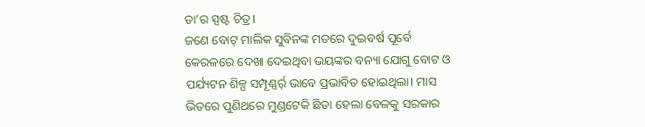ତା’ର ସ୍ପଷ୍ଟ ଚିତ୍ର।
ଜଣେ ବୋଟ୍‌ ମାଲିକ ସୁବିନଙ୍କ ମତରେ ଦୁଇବର୍ଷ ପୂର୍ବେ କେରଳରେ ଦେଖା ଦେଇଥିବା ଭୟଙ୍କର ବନ୍ୟା ଯୋଗୁ ବୋଟ ଓ ପର୍ଯ୍ୟଟନ ଶିଳ୍ପ ସମ୍ପୂଣ୍ଣର୍ର୍ ଭାବେ ପ୍ରଭାବିତ ହୋଇଥିଲା। ମାସ ଭିତରେ ପୁଣିଥରେ ମୁଣ୍ଡଟେକି ଛିଡା ହେଲା ବେଳକୁ ସରକାର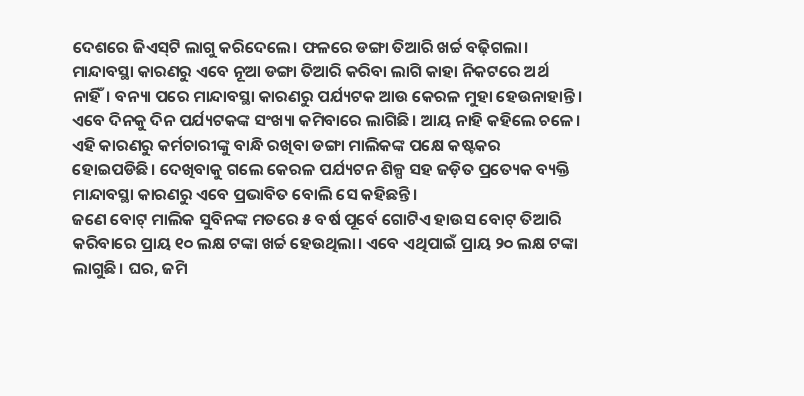ଦେଶରେ ଜିଏସ୍‌ଟି ଲାଗୁ କରିଦେଲେ। ଫଳରେ ଡଙ୍ଗା ତିଆରି ଖର୍ଚ୍ଚ ବଢ଼ିଗଲା। ମାନ୍ଦାବସ୍ଥା କାରଣରୁ ଏବେ ନୂଆ ଡଙ୍ଗା ତିଆରି କରିବା ଲାଗି କାହା ନିକଟରେ ଅର୍ଥ ନାହିଁ। ବନ୍ୟା ପରେ ମାନ୍ଦାବସ୍ଥା କାରଣରୁ ପର୍ଯ୍ୟଟକ ଆଉ କେରଳ ମୁହା ହେଉନାହାନ୍ତି। ଏବେ ଦିନକୁ ଦିନ ପର୍ଯ୍ୟଟକଙ୍କ ସଂଖ୍ୟା କମିବାରେ ଲାଗିଛି। ଆୟ ନାହି କହିଲେ ଚଳେ। ଏହି କାରଣରୁ କର୍ମଚାରୀଙ୍କୁ ବାନ୍ଧି ରଖିବା ଡଙ୍ଗା ମାଲିକଙ୍କ ପକ୍ଷେ କଷ୍ଟକର ହୋଇପଡିଛି। ଦେଖିବାକୁ ଗଲେ କେରଳ ପର୍ଯ୍ୟଟନ ଶିଳ୍ପ ସହ ଜଡ଼ିତ ପ୍ରତ୍ୟେକ ବ୍ୟକ୍ତି ମାନ୍ଦାବସ୍ଥା କାରଣରୁ ଏବେ ପ୍ରଭାବିତ ବୋଲି ସେ କହିଛନ୍ତି।
ଜଣେ ବୋଟ୍‌ ମାଲିକ ସୁବିନଙ୍କ ମତରେ ୫ ବର୍ଷ ପୂର୍ବେ ଗୋଟିଏ ହାଉସ ବୋଟ୍‌ ତିଆରି କରିବାରେ ପ୍ରାୟ ୧୦ ଲକ୍ଷ ଟଙ୍କା ଖର୍ଚ୍ଚ ହେଉଥିଲା। ଏବେ ଏଥିପାଇଁ ପ୍ରାୟ ୨୦ ଲକ୍ଷ ଟଙ୍କା ଲାଗୁଛି। ଘର, ଜମି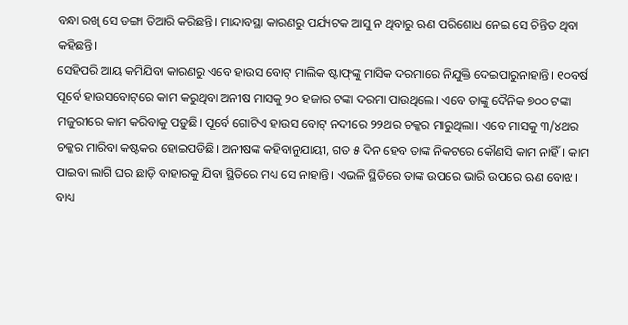ବନ୍ଧା ରଖି ସେ ଡଙ୍ଗା ତିଆରି କରିଛନ୍ତି। ମାନ୍ଦାବସ୍ଥା କାରଣରୁ ପର୍ଯ୍ୟଟକ ଆସୁ ନ ଥିବାରୁ ଋଣ ପରିଶୋଧ ନେଇ ସେ ଚିନ୍ତିତ ଥିବା କହିଛନ୍ତି।
ସେହିପରି ଆୟ କମିଯିବା କାରଣରୁ ଏବେ ହାଉସ ବୋଟ୍‌ ମାଲିକ ଷ୍ଟାଫ୍‌ଙ୍କୁ ମାସିକ ଦରମାରେ ନିଯୁକ୍ତି ଦେଇପାରୁନାହାନ୍ତି। ୧୦ବର୍ଷ ପୂର୍ବେ ହାଉସବୋଟ୍‌ରେ କାମ କରୁଥିବା ଅନୀଷ ମାସକୁ ୨୦ ହଜାର ଟଙ୍କା ଦରମା ପାଉଥିଲେ। ଏବେ ତାଙ୍କୁ ଦୈନିକ ୭୦୦ ଟଙ୍କା ମଜୁରୀରେ କାମ କରିବାକୁ ପଡ଼ୁଛି। ପୂର୍ବେ ଗୋଟିଏ ହାଉସ ବୋଟ୍‌ ନଦୀରେ ୨୨ଥର ଚକ୍କର ମାରୁଥିଲା। ଏବେ ମାସକୁ ୩/୪ଥର ଚକ୍କର ମାରିବା କଷ୍ଟକର ହୋଇପଡିଛି। ଅନୀଷଙ୍କ କହିବାନୁଯାୟୀ, ଗତ ୫ ଦିନ ହେବ ତାଙ୍କ ନିକଟରେ କୌଣସି କାମ ନାହିଁ। କାମ ପାଇବା ଲାଗି ଘର ଛାଡ଼ି ବାହାରକୁ ଯିବା ସ୍ଥିତିରେ ମଧ୍ୟ ସେ ନାହାନ୍ତି। ଏଭଳି ସ୍ଥିତିରେ ତାଙ୍କ ଉପରେ ଭାରି ଉପରେ ଋଣ ବୋଝ। ବାଧ୍ୟ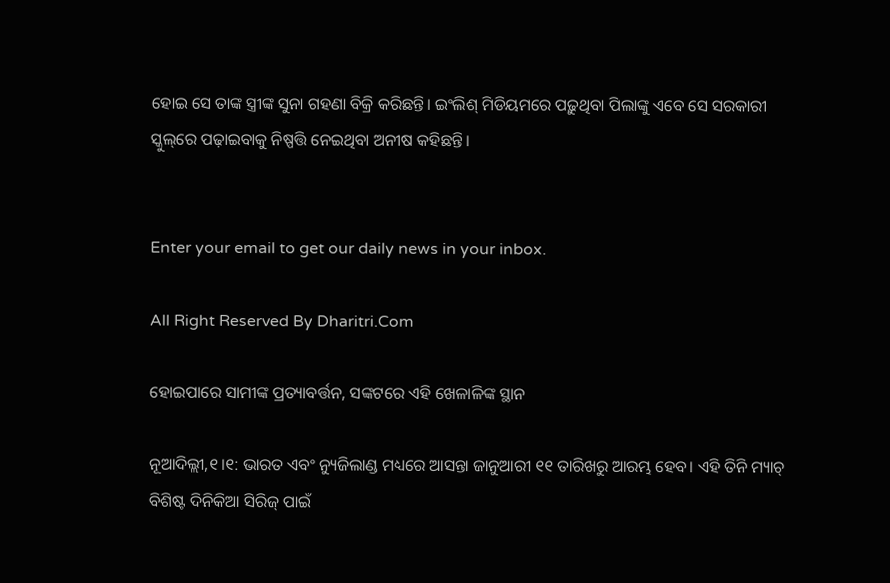ହୋଇ ସେ ତାଙ୍କ ସ୍ତ୍ରୀଙ୍କ ସୁନା ଗହଣା ବିକ୍ରି କରିଛନ୍ତି। ଇଂଲିଶ୍‌ ମିଡିୟମରେ ପଢ଼ୁଥିବା ପିଲାଙ୍କୁ ଏବେ ସେ ସରକାରୀ ସ୍କୁଲ୍‌ରେ ପଢ଼ାଇବାକୁ ନିଷ୍ପତ୍ତି ନେଇଥିବା ଅନୀଷ କହିଛନ୍ତି।


Enter your email to get our daily news in your inbox.

All Right Reserved By Dharitri.Com

ହୋଇପାରେ ସାମୀଙ୍କ ପ୍ରତ୍ୟାବର୍ତ୍ତନ, ସଙ୍କଟରେ ଏହି ଖେଳାଳିଙ୍କ ସ୍ଥାନ

ନୂଆଦିଲ୍ଲୀ,୧।୧: ଭାରତ ଏବଂ ନ୍ୟୁଜିଲାଣ୍ଡ ମଧ୍ୟରେ ଆସନ୍ତା ଜାନୁଆରୀ ୧୧ ତାରିଖରୁ ଆରମ୍ଭ ହେବ। ଏହି ତିନି ମ୍ୟାଚ୍‌ ବିଶିଷ୍ଟ ଦିନିକିଆ ସିରିଜ୍ ପାଇଁ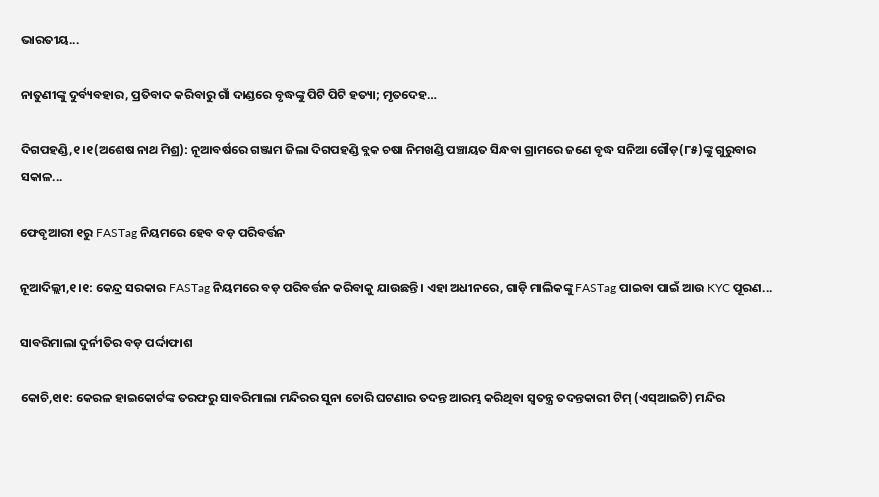ଭାରତୀୟ...

ନାତୁଣୀଙ୍କୁ ଦୁର୍ବ୍ୟବହାର, ପ୍ରତିବାଦ କରିବାରୁ ଗାଁ ଦାଣ୍ଡରେ ବୃଦ୍ଧଙ୍କୁ ପିଟି ପିଟି ହତ୍ୟା; ମୃତଦେହ…

ଦିଗପହଣ୍ଡି,୧।୧(ଅଶେଷ ନାଥ ମିଶ୍ର): ନୂଆବର୍ଷରେ ଗଞ୍ଜାମ ଜିଲା ଦିଗପହଣ୍ଡି ବ୍ଲକ ଚଷା ନିମଖଣ୍ଡି ପଞ୍ଚାୟତ ସିନ୍ଧବା ଗ୍ରାମରେ ଜଣେ ବୃଦ୍ଧ ସନିଆ ଗୌଡ଼(୮୫)ଙ୍କୁ ଗୁରୁବାର ସକାଳ...

ଫେବୃଆରୀ ୧ରୁ FASTag ନିୟମରେ ହେବ ବଡ଼ ପରିବର୍ତ୍ତନ

ନୂଆଦିଲ୍ଲୀ,୧।୧: କେନ୍ଦ୍ର ସରକାର FASTag ନିୟମରେ ବଡ଼ ପରିବର୍ତ୍ତନ କରିବାକୁ ଯାଉଛନ୍ତି। ଏହା ଅଧୀନରେ, ଗାଡ଼ି ମାଲିକଙ୍କୁ FASTag ପାଇବା ପାଇଁ ଆଉ KYC ପୂରଣ...

ସାବରିମାଲା ଦୁର୍ନୀତିର ବଡ଼ ପର୍ଦ୍ଦାଫାଶ

କୋଚି,୧ା୧: କେରଳ ହାଇକୋର୍ଟଙ୍କ ତରଫରୁ ସାବରିମାଲା ମନ୍ଦିରର ସୁନା ଚୋରି ଘଟଣାର ତଦନ୍ତ ଆରମ୍ଭ କରିଥିବା ସ୍ୱତନ୍ତ୍ର ତଦନ୍ତକାରୀ ଟିମ୍‌ (ଏସ୍‌ଆଇଟି) ମନ୍ଦିର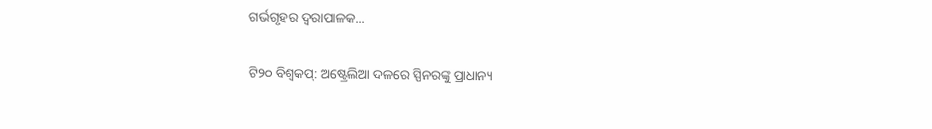ଗର୍ଭଗୃହର ଦ୍ୱରାପାଳକ...

ଟି୨୦ ବିଶ୍ୱକପ୍‌: ଅଷ୍ଟ୍ରେଲିଆ ଦଳରେ ସ୍ପିନରଙ୍କୁ ପ୍ରାଧାନ୍ୟ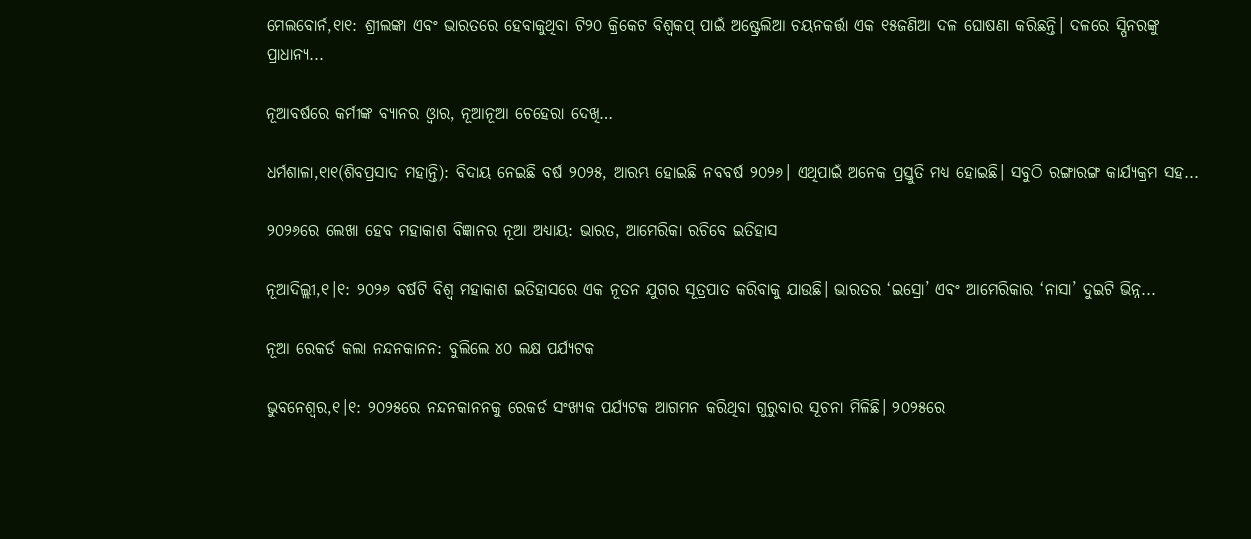ମେଲବୋର୍ନ,୧ା୧: ଶ୍ରୀଲଙ୍କା ଏବଂ ଭାରତରେ ହେବାକୁଥିବା ଟି୨୦ କ୍ରିକେଟ ବିଶ୍ୱକପ୍‌ ପାଇଁ ଅଷ୍ଟ୍ରେଲିଆ ଚୟନକର୍ତ୍ତା ଏକ ୧୫ଜଣିଆ ଦଳ ଘୋଷଣା କରିଛନ୍ତି। ଦଳରେ ସ୍ପିନରଙ୍କୁ ପ୍ରାଧାନ୍ୟ...

ନୂଆବର୍ଷରେ କର୍ମୀଙ୍କ ବ୍ୟାନର ଓ୍ବାର, ନୂଆନୂଆ ଚେହେରା ଦେଖି…

ଧର୍ମଶାଳା,୧ା୧(ଶିବପ୍ରସାଦ ମହାନ୍ତି): ବିଦାୟ ନେଇଛି ବର୍ଷ ୨୦୨୫, ଆରମ୍ଭ ହୋଇଛି ନବବର୍ଷ ୨୦୨୬। ଏଥିପାଇଁ ଅନେକ ପ୍ରସ୍ତୁତି ମଧ୍ୟ ହୋଇଛି। ସବୁଠି ରଙ୍ଗାରଙ୍ଗ କାର୍ଯ୍ୟକ୍ରମ ସହ...

୨୦୨୬ରେ ଲେଖା ହେବ ମହାକାଶ ବିଜ୍ଞାନର ନୂଆ ଅଧ୍ୟାୟ: ଭାରତ, ଆମେରିକା ରଚିବେ ଇତିହାସ

ନୂଆଦିଲ୍ଲୀ,୧।୧: ୨୦୨୬ ବର୍ଷଟି ବିଶ୍ୱ ମହାକାଶ ଇତିହାସରେ ଏକ ନୂତନ ଯୁଗର ସୂତ୍ରପାତ କରିବାକୁ ଯାଉଛି। ଭାରତର ‘ଇସ୍ରୋ’ ଏବଂ ଆମେରିକାର ‘ନାସା’ ଦୁଇଟି ଭିନ୍ନ...

ନୂଆ ରେକର୍ଡ କଲା ନନ୍ଦନକାନନ: ବୁଲିଲେ ୪୦ ଲକ୍ଷ ପର୍ଯ୍ୟଟକ

ଭୁବନେଶ୍ୱର,୧।୧: ୨୦୨୫ରେ ନନ୍ଦନକାନନକୁ ରେକର୍ଡ ସଂଖ୍ୟକ ପର୍ଯ୍ୟଟକ ଆଗମନ କରିଥିବା ଗୁରୁବାର ସୂଚନା ମିଳିଛି। ୨୦୨୫ରେ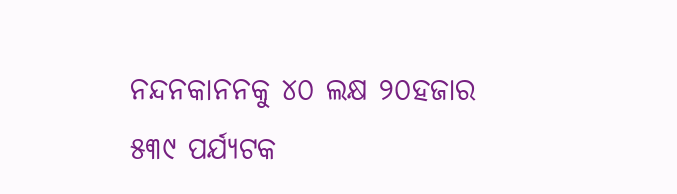ନନ୍ଦନକାନନକୁ ୪୦ ଲକ୍ଷ ୨୦ହଜାର ୫୩୯ ପର୍ଯ୍ୟଟକ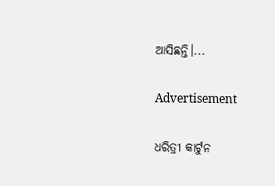ଆସିଛନ୍ତି।...

Advertisement

ଧରିତ୍ରୀ କାର୍ଟୁନ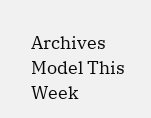Archives
Model This Week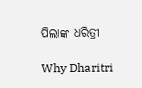ପିଲାଙ୍କ ଧରିତ୍ରୀ

Why Dharitri